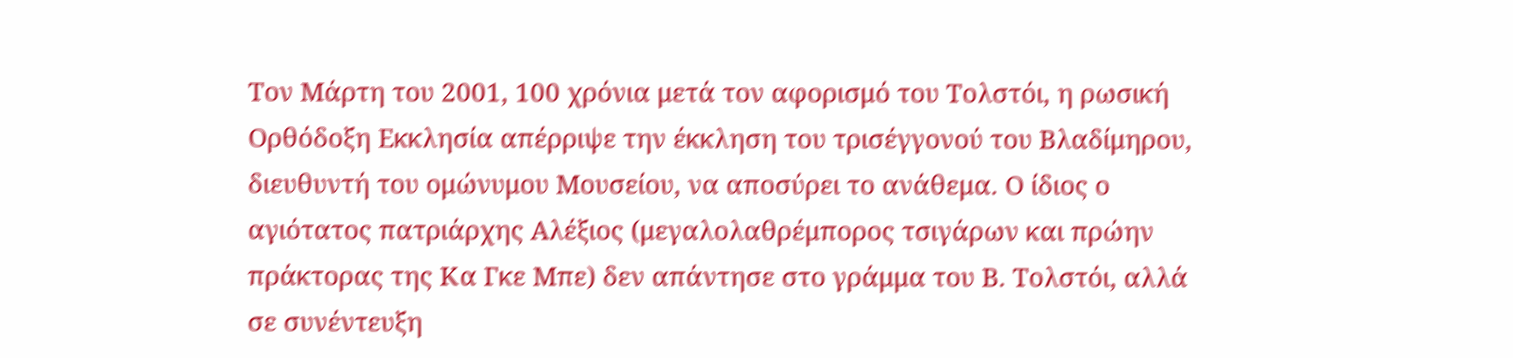Τον Μάρτη του 2001, 100 χρόνια μετά τον αφορισμό του Τολστόι, η ρωσική Ορθόδοξη Εκκλησία απέρριψε την έκκληση του τρισέγγονού του Βλαδίμηρου, διευθυντή του ομώνυμου Μουσείου, να αποσύρει το ανάθεμα. Ο ίδιος ο αγιότατος πατριάρχης Αλέξιος (μεγαλολαθρέμπορος τσιγάρων και πρώην πράκτορας της Κα Γκε Μπε) δεν απάντησε στο γράμμα του Β. Τολστόι, αλλά σε συνέντευξη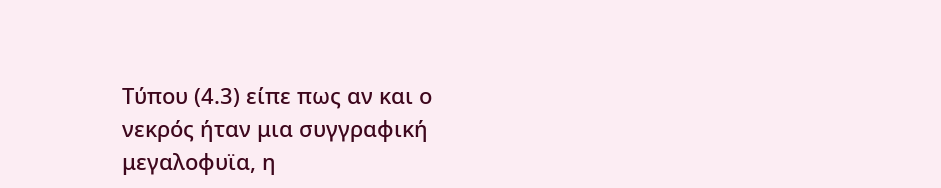Τύπου (4.3) είπε πως αν και ο νεκρός ήταν μια συγγραφική μεγαλοφυϊα, η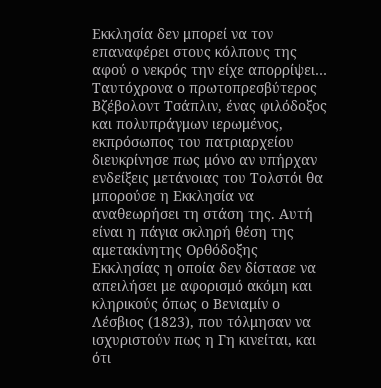Εκκλησία δεν μπορεί να τον επαναφέρει στους κόλπους της αφού ο νεκρός την είχε απορρίψει… Ταυτόχρονα ο πρωτοπρεσβύτερος Βζέβολοντ Τσάπλιν, ένας φιλόδοξος και πολυπράγμων ιερωμένος, εκπρόσωπος του πατριαρχείου διευκρίνησε πως μόνο αν υπήρχαν ενδείξεις μετάνοιας του Τολστόι θα μπορούσε η Εκκλησία να αναθεωρήσει τη στάση της. Αυτή είναι η πάγια σκληρή θέση της αμετακίνητης Ορθόδοξης Εκκλησίας η οποία δεν δίστασε να απειλήσει με αφορισμό ακόμη και κληρικούς όπως ο Βενιαμίν ο Λέσβιος (1823), που τόλμησαν να ισχυριστούν πως η Γη κινείται, και ότι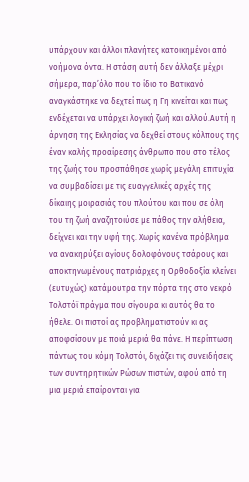υπάρχουν και άλλοι πλανήτες κατοικημένοι από νοήμονα όντα. Η στάση αυτή δεν άλλαξε μέχρι σήμερα, παρ’όλο που το ίδιο το Βατικανό αναγκάστηκε να δεχτεί πως η Γη κινείται και πως ενδέχεται να υπάρχει λογική ζωή και αλλού.Αυτή η άρνηση της Εκλησίας να δεχθεί στους κόλπους της έναν καλής προαίρεσης άνθρωπο που στο τέλος της ζωής του προσπάθησε χωρίς μεγάλη επιτυχία να συμβαδίσει με τις ευαγγελικές αρχές της δίκαιης μοιρασιάς του πλούτου και που σε όλη του τη ζωή αναζητοιύσε με πάθος την αλήθεια, δείχνει και την υφή της. Χωρίς κανένα πρόβλημα να ανακηρύξει αγίους δολοφόνους τσάρους και αποκτηνωμένους πατριάρχες η Ορθοδοξία κλείνει (ευτυχώς) κατάμουτρα την πόρτα της στο νεκρό Τολστόϊ πράγμα που σίγουρα κι αυτός θα το ήθελε. Οι πιστοί ας προβληματιστούν κι ας αποφσίσουν με ποιά μεριά θα πάνε. Η περίπτωση πάντως του κόμη Τολστόι, διχάζει τις συνειδήσεις των συντηρητικών Ρώσων πιστών, αφού από τη μια μεριά επαίρονται για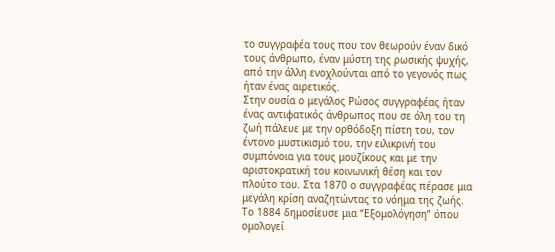το συγγραφέα τους που τον θεωρούν έναν δικό τους άνθρωπο, έναν μύστη της ρωσικής ψυχής, από την άλλη ενοχλούνται από το γεγονός πως ήταν ένας αιρετικός.
Στην ουσία ο μεγάλος Ρώσος συγγραφέας ήταν ένας αντιφατικός άνθρωπος που σε όλη του τη ζωή πάλευε με την ορθόδοξη πίστη του, τον έντονο μυστικισμό του, την ειλικρινή του συμπόνοια για τους μουζίκους και με την αριστοκρατική του κοινωνική θέση και τον πλούτο του. Στα 1870 ο συγγραφέας πέρασε μια μεγάλη κρίση αναζητώντας το νόημα της ζωής. Το 1884 δημοσίευσε μια “Εξομολόγηση” όπου ομολογεί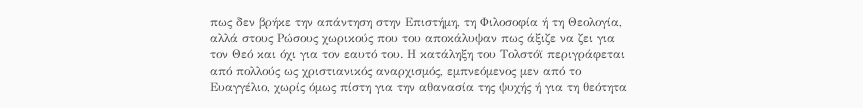πως δεν βρήκε την απάντηση στην Επιστήμη, τη Φιλοσοφία ή τη Θεολογία, αλλά στους Ρώσους χωρικούς που του αποκάλυψαν πως άξιζε να ζει για τον Θεό και όχι για τον εαυτό του. Η κατάληξη του Τολστόϊ περιγράφεται από πολλούς ως χριστιανικός αναρχισμός, εμπνεόμενος μεν από το Ευαγγέλιο, χωρίς όμως πίστη για την αθανασία της ψυχής ή για τη θεότητα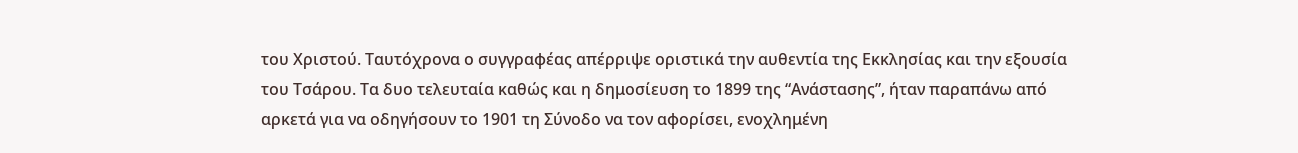του Χριστού. Ταυτόχρονα ο συγγραφέας απέρριψε οριστικά την αυθεντία της Εκκλησίας και την εξουσία του Τσάρου. Τα δυο τελευταία καθώς και η δημοσίευση το 1899 της “Ανάστασης”, ήταν παραπάνω από αρκετά για να οδηγήσουν το 1901 τη Σύνοδο να τον αφορίσει, ενοχλημένη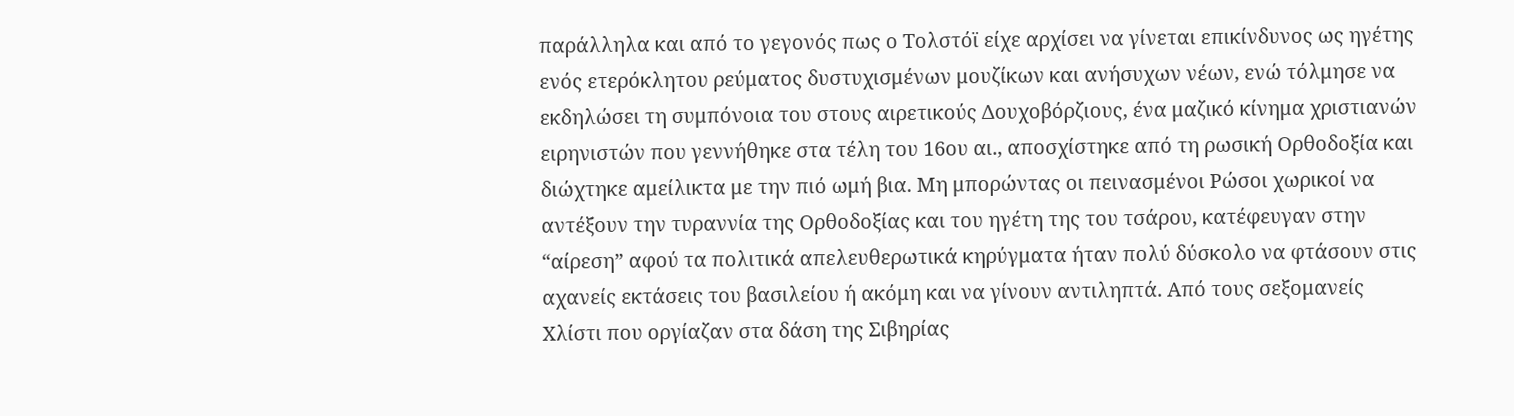παράλληλα και από το γεγονός πως ο Τολστόϊ είχε αρχίσει να γίνεται επικίνδυνος ως ηγέτης ενός ετερόκλητου ρεύματος δυστυχισμένων μουζίκων και ανήσυχων νέων, ενώ τόλμησε να εκδηλώσει τη συμπόνοια του στους αιρετικούς Δουχοβόρζιους, ένα μαζικό κίνημα χριστιανών ειρηνιστών που γεννήθηκε στα τέλη του 16ου αι., αποσχίστηκε από τη ρωσική Ορθοδοξία και διώχτηκε αμείλικτα με την πιό ωμή βια. Mη μπορώντας οι πεινασμένοι Ρώσοι χωρικοί να αντέξουν την τυραννία της Ορθοδοξίας και του ηγέτη της του τσάρου, κατέφευγαν στην “αίρεση” αφού τα πολιτικά απελευθερωτικά κηρύγματα ήταν πολύ δύσκολο να φτάσουν στις αχανείς εκτάσεις του βασιλείου ή ακόμη και να γίνουν αντιληπτά. Από τους σεξομανείς Χλίστι που οργίαζαν στα δάση της Σιβηρίας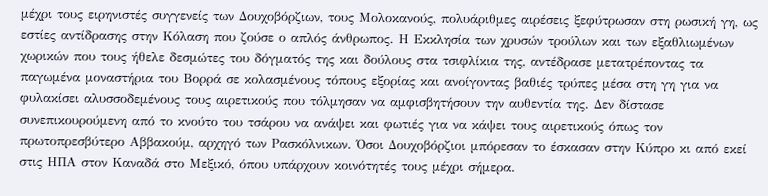μέχρι τους ειρηνιστές συγγενείς των Δουχοβόρζιων, τους Μολοκανούς, πολυάριθμες αιρέσεις ξεφύτρωσαν στη ρωσική γη, ως εστίες αντίδρασης στην Κόλαση που ζούσε ο απλός άνθρωπος. Η Εκκλησία των χρυσών τρούλων και των εξαθλιωμένων χωρικών που τους ήθελε δεσμώτες του δόγματός της και δούλους στα τσιφλίκια της, αντέδρασε μετατρέποντας τα παγωμένα μοναστήρια του Βορρά σε κολασμένους τόπους εξορίας και ανοίγοντας βαθιές τρύπες μέσα στη γη για να φυλακίσει αλυσσοδεμένους τους αιρετικούς που τόλμησαν να αμφισβητήσουν την αυθεντία της. Δεν δίστασε συνεπικουρούμενη από το κνούτο του τσάρου να ανάψει και φωτιές για να κάψει τους αιρετικούς όπως τον πρωτοπρεσβύτερο Αββακούμ, αρχηγό των Ρασκόλνικων. Όσοι Δουχοβόρζιοι μπόρεσαν το έσκασαν στην Κύπρο κι από εκεί στις ΗΠΑ στον Καναδά στο Μεξικό, όπου υπάρχουν κοινότητές τους μέχρι σήμερα.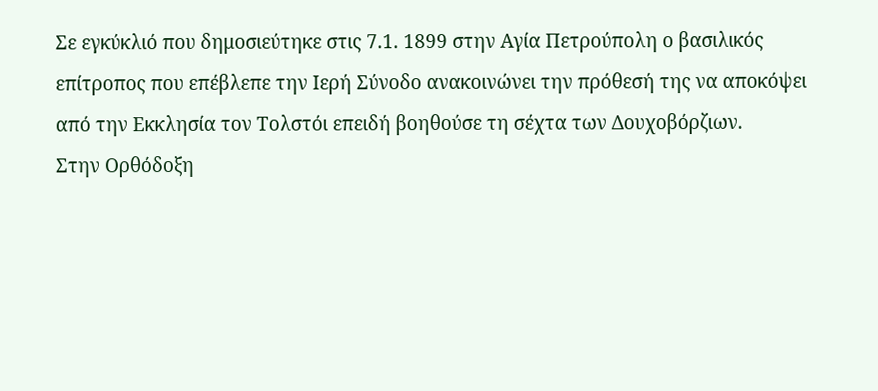Σε εγκύκλιό που δημοσιεύτηκε στις 7.1. 1899 στην Αγία Πετρούπολη ο βασιλικός επίτροπος που επέβλεπε την Ιερή Σύνοδο ανακοινώνει την πρόθεσή της να αποκόψει από την Εκκλησία τον Τολστόι επειδή βοηθούσε τη σέχτα των Δουχοβόρζιων.
Στην Ορθόδοξη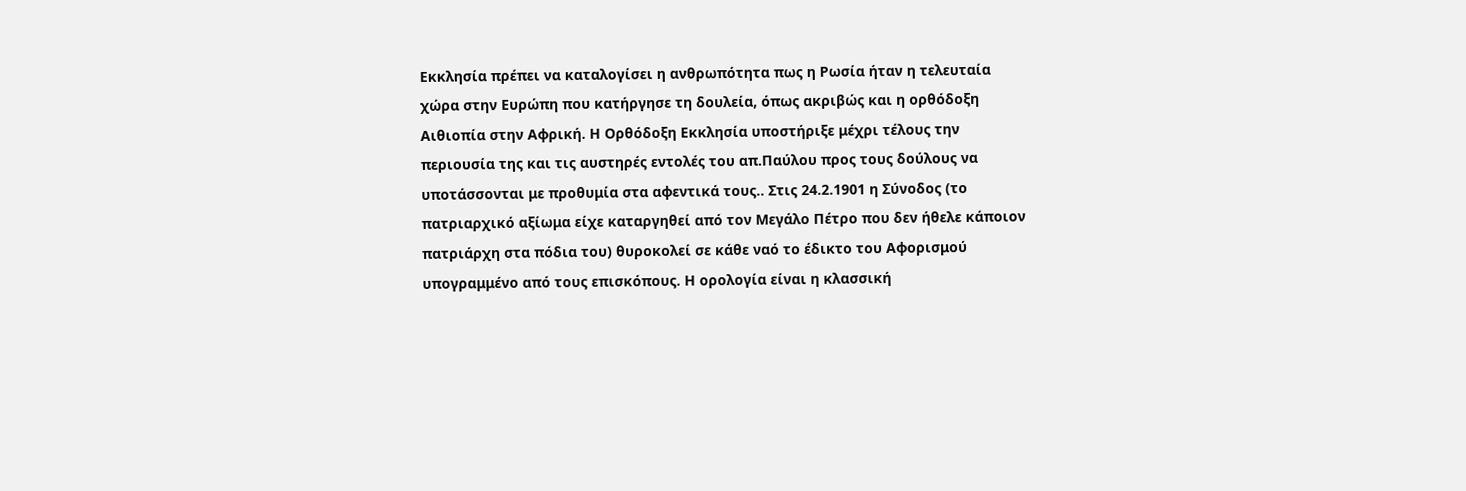Εκκλησία πρέπει να καταλογίσει η ανθρωπότητα πως η Ρωσία ήταν η τελευταία χώρα στην Ευρώπη που κατήργησε τη δουλεία, όπως ακριβώς και η ορθόδοξη Αιθιοπία στην Αφρική. Η Ορθόδοξη Εκκλησία υποστήριξε μέχρι τέλους την περιουσία της και τις αυστηρές εντολές του απ.Παύλου προς τους δούλους να υποτάσσονται με προθυμία στα αφεντικά τους.. Στις 24.2.1901 η Σύνοδος (το πατριαρχικό αξίωμα είχε καταργηθεί από τον Μεγάλο Πέτρο που δεν ήθελε κάποιον πατριάρχη στα πόδια του) θυροκολεί σε κάθε ναό το έδικτο του Αφορισμού υπογραμμένο από τους επισκόπους. Η ορολογία είναι η κλασσική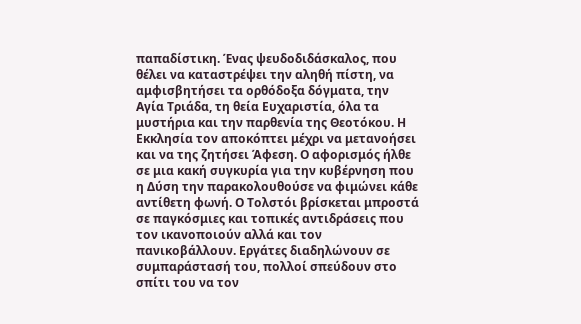παπαδίστικη. Ένας ψευδοδιδάσκαλος, που θέλει να καταστρέψει την αληθή πίστη, να αμφισβητήσει τα ορθόδοξα δόγματα, την Αγία Τριάδα, τη θεία Ευχαριστία, όλα τα μυστήρια και την παρθενία της Θεοτόκου. Η Εκκλησία τον αποκόπτει μέχρι να μετανοήσει και να της ζητήσει Άφεση. Ο αφορισμός ήλθε σε μια κακή συγκυρία για την κυβέρνηση που η Δύση την παρακολουθούσε να φιμώνει κάθε αντίθετη φωνή. Ο Τολστόι βρίσκεται μπροστά σε παγκόσμιες και τοπικές αντιδράσεις που τον ικανοποιούν αλλά και τον πανικοβάλλουν. Εργάτες διαδηλώνουν σε συμπαράστασή του, πολλοί σπεύδουν στο σπίτι του να τον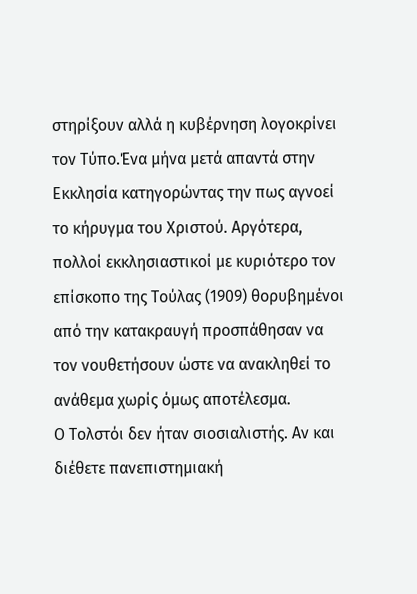στηρίξουν αλλά η κυβέρνηση λογοκρίνει τον Τύπο.Ένα μήνα μετά απαντά στην Εκκλησία κατηγορώντας την πως αγνοεί το κήρυγμα του Χριστού. Αργότερα, πολλοί εκκλησιαστικοί με κυριότερο τον επίσκοπο της Τούλας (1909) θορυβημένοι από την κατακραυγή προσπάθησαν να τον νουθετήσουν ώστε να ανακληθεί το ανάθεμα χωρίς όμως αποτέλεσμα.
Ο Τολστόι δεν ήταν σιοσιαλιστής. Αν και διέθετε πανεπιστημιακή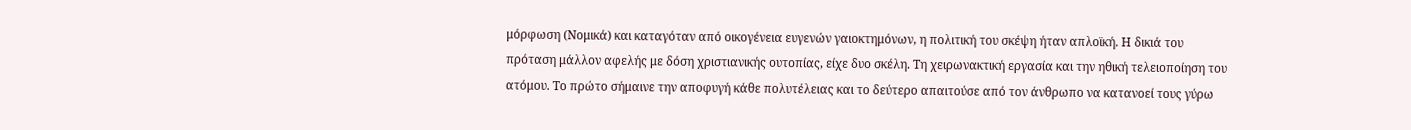μόρφωση (Νομικά) και καταγόταν από οικογένεια ευγενών γαιοκτημόνων, η πολιτική του σκέψη ήταν απλοϊκή. Η δικιά του πρόταση μάλλον αφελής με δόση χριστιανικής ουτοπίας, είχε δυο σκέλη. Τη χειρωνακτική εργασία και την ηθική τελειοποίηση του ατόμου. Το πρώτο σήμαινε την αποφυγή κάθε πολυτέλειας και το δεύτερο απαιτούσε από τον άνθρωπο να κατανοεί τους γύρω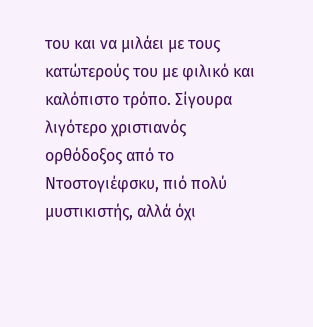του και να μιλάει με τους κατώτερούς του με φιλικό και καλόπιστο τρόπο. Σίγουρα λιγότερο χριστιανός ορθόδοξος από το Ντοστογιέφσκυ, πιό πολύ μυστικιστής, αλλά όχι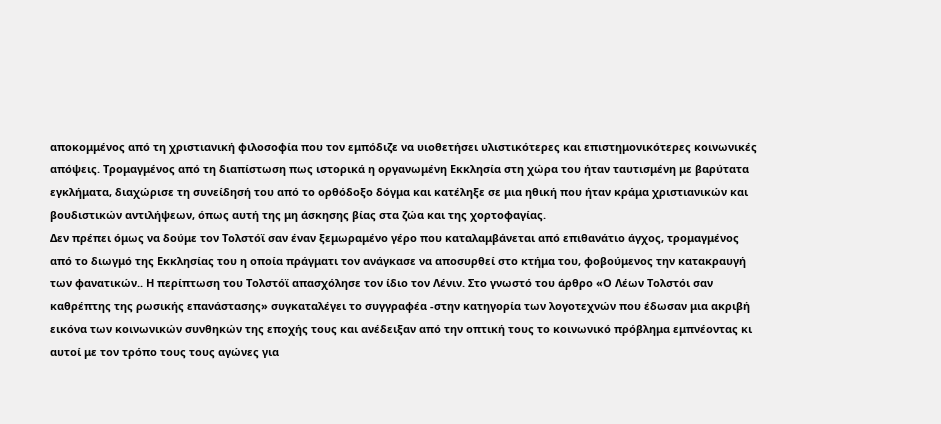αποκομμένος από τη χριστιανική φιλοσοφία που τον εμπόδιζε να υιοθετήσει υλιστικότερες και επιστημονικότερες κοινωνικές απόψεις. Τρομαγμένος από τη διαπίστωση πως ιστορικά η οργανωμένη Εκκλησία στη χώρα του ήταν ταυτισμένη με βαρύτατα εγκλήματα, διαχώρισε τη συνείδησή του από το ορθόδοξο δόγμα και κατέληξε σε μια ηθική που ήταν κράμα χριστιανικών και βουδιστικών αντιλήψεων, όπως αυτή της μη άσκησης βίας στα ζώα και της χορτοφαγίας.
Δεν πρέπει όμως να δούμε τον Τολστόϊ σαν έναν ξεμωραμένο γέρο που καταλαμβάνεται από επιθανάτιο άγχος, τρομαγμένος από το διωγμό της Εκκλησίας του η οποία πράγματι τον ανάγκασε να αποσυρθεί στο κτήμα του, φοβούμενος την κατακραυγή των φανατικών.. Η περίπτωση του Τολστόϊ απασχόλησε τον ίδιο τον Λένιν. Στο γνωστό του άρθρο «Ο Λέων Τολστόι σαν καθρέπτης της ρωσικής επανάστασης» συγκαταλέγει το συγγραφέα -στην κατηγορία των λογοτεχνών που έδωσαν μια ακριβή εικόνα των κοινωνικών συνθηκών της εποχής τους και ανέδειξαν από την οπτική τους το κοινωνικό πρόβλημα εμπνέοντας κι αυτοί με τον τρόπο τους τους αγώνες για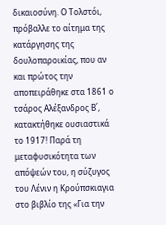δικαιοσύνη. Ο Τολστόι, πρόβαλλε το αίτημα της κατάργησης της δουλοπαροικίας, που αν και πρώτος την αποπειράθηκε στα 1861 ο τσάρος Αλέξανδρος Β΄, κατακτήθηκε ουσιαστικά το 1917! Παρά τη μεταφυσικότητα των απόψεών του, η σύζυγος του Λένιν η Κρούπσκιαγια στο βιβλίο της «Για την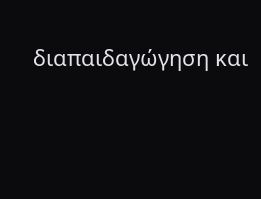διαπαιδαγώγηση και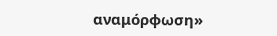αναμόρφωση»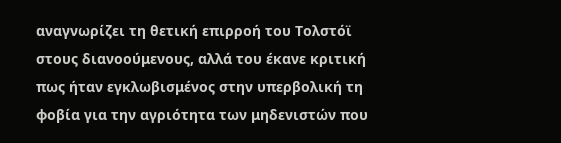αναγνωρίζει τη θετική επιρροή του Τολστόϊ στους διανοούμενους, αλλά του έκανε κριτική πως ήταν εγκλωβισμένος στην υπερβολική τη φοβία για την αγριότητα των μηδενιστών που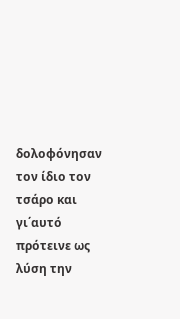δολοφόνησαν τον ίδιο τον τσάρο και γι΄αυτό πρότεινε ως λύση την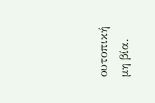ουτοπική μη βία.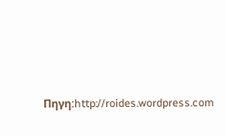Πηγη:http://roides.wordpress.com